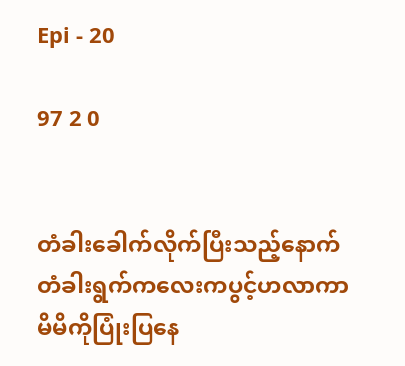Epi - 20

97 2 0


တံခါးခေါက်လိုက်ပြီးသည့်နောက် တံခါးရွက်ကလေးကပွင့်ဟလာကာ မိမိကိုပြုံးပြနေ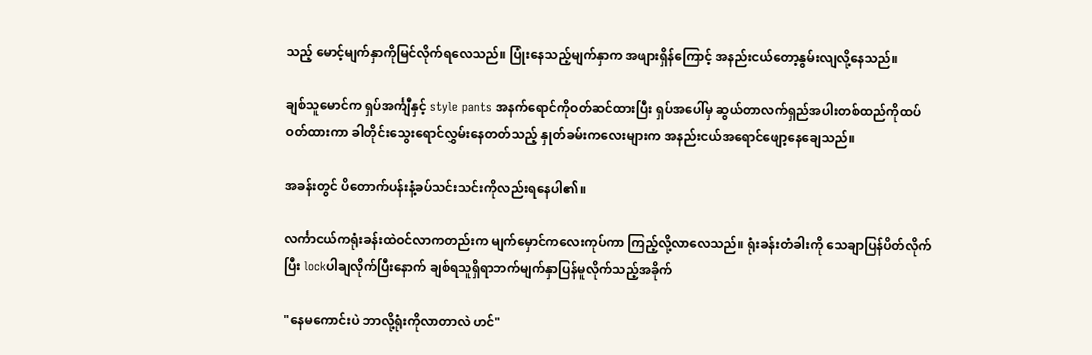သည့် မောင့်မျက်နှာ‌ကိုမြင်လိုက်ရလေသည်။ ပြုံး‌နေသည့်မျက်နှာက အဖျားရှိန်ကြောင့် အနည်းငယ်တော့နွမ်းလျလို့နေသည်။

ချစ်သူမောင်က ရှပ်အင်္ကျီနှင့် style pants အနက်ရောင်ကိုဝတ်ဆင်ထားပြီး ရှပ်အပေါ်မှ ဆွယ်တာလက်ရှည်အပါးတစ်ထည်ကိုထပ်ဝတ်ထားကာ ခါတိုင်းသွေးရောင်လွှမ်းနေတတ်သည့် နှုတ်ခမ်းကလေးများက အနည်းငယ်အရောင်ဖျော့နေချေသည်။

အခန်းတွင် ပိတောက်ပန်းနံ့ခပ်သင်းသင်းကိုလည်းရနေပါ၏။

လင်္ကာငယ်ကရုံးခန်းထဲဝင်လာကတည်းက မျက်မှောင်ကလေးကုပ်ကာ ကြည့်လို့လာလေသည်။ ရုံးခန်းတံခါးကို သေချာပြန်ပိတ်လိုက်ပြီး ‌lockပါချလိုက်ပြီးနောက် ချစ်ရသူရှိရာဘက်မျက်နှာပြန်မူလိုက်သည့်အခိုက်

"နေမကောင်းပဲ ဘာလို့ရုံးကိုလာတာလဲ ဟင်"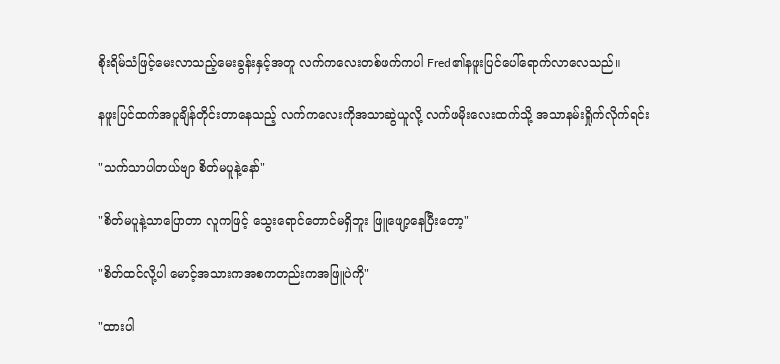စိုးရိမ်သံဖြင့်မေးလာသည့်မေးခွန်းနှင့်အတူ လက်ကလေးတစ်ဖက်ကပါ Fred၏နဖူးပြင်ပေါ်ရောက်လာလေသည်။

နဖူးပြင်ထက်အပူချိန်တိုင်းတာနေသည့် လက်ကလေးကိုအသာဆွဲယူလို့ လက်ဖမိုးလေးထက်သို့ အသာနမ်းရှိုက်လိုက်ရင်း

"သက်သာပါတယ်ဗျာ စိတ်မပူနဲ့နော်"

"စိတ်မပူနဲ့သာပြောတာ လူကဖြင့် သွေးရောင်တောင်မရှိဘူး ဖြူဖျော့နေပြီးတော့"

"စိတ်ထင်လို့ပါ မောင့်အသားကအစကတည်းကအဖြူပဲကို"

"ထားပါ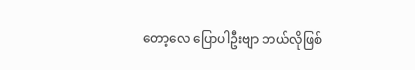တော့လေ ပြောပါဦးဗျာ ဘယ်လိုဖြစ်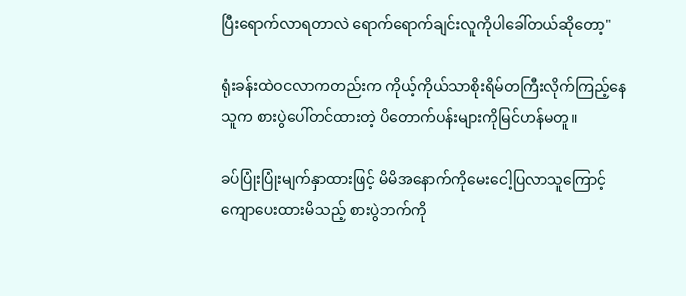ပြီးရောက်လာရတာလဲ ရောက်ရောက်ချင်းလူကိုပါခေါ်တယ်ဆိုတော့"

ရုံးခန်းထဲဝငလာကတည်းက ကိုယ့်ကိုယ်သာစိုးရိမ်တကြီးလိုက်ကြည့်နေသူက စားပွဲပေါ်တင်ထားတဲ့ ပိတောက်ပန်းများကိုမြင်ဟန်မတူ။

ခပ်ပြုံးပြုံးမျက်နှာထားဖြင့် မိမိအနောက်ကိုမေး‌ငေါ့ပြလာသူကြောင့် ကျောပေးထားမိသည့် စားပွဲဘက်ကို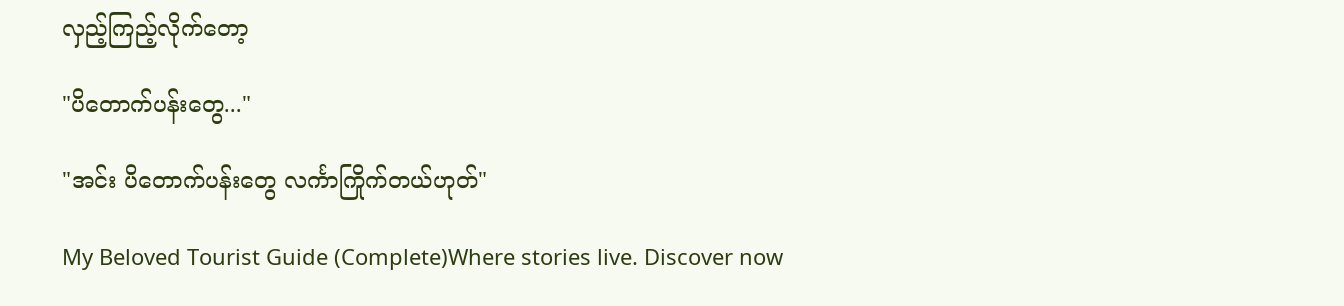လှည့်ကြည့်လိုက်တော့

"ပိတောက်ပန်းတွေ..."

"အင်း ပိတောက်ပန်းတွေ လင်္ကာကြိုက်တယ်ဟုတ်"

My Beloved Tourist Guide (Complete)Where stories live. Discover now